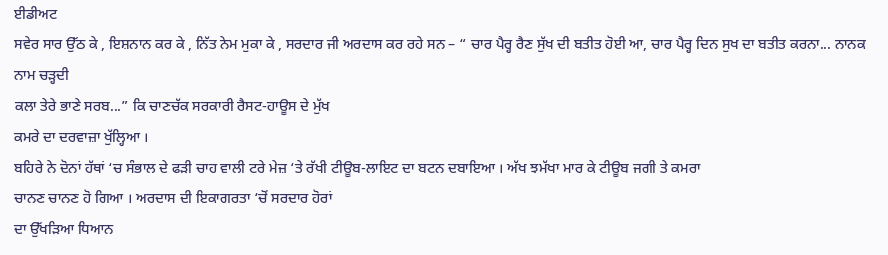ਈਡੀਅਟ
ਸਵੇਰ ਸਾਰ ਉੱਠ ਕੇ , ਇਸ਼ਨਾਨ ਕਰ ਕੇ , ਨਿੱਤ ਨੇਮ ਮੁਕਾ ਕੇ , ਸਰਦਾਰ ਜੀ ਅਰਦਾਸ ਕਰ ਰਹੇ ਸਨ – “ ਚਾਰ ਪੈਰ੍ਹ ਰੈਣ ਸੁੱਖ ਦੀ ਬਤੀਤ ਹੋਈ ਆ, ਚਾਰ ਪੈਰ੍ਹ ਦਿਨ ਸੁਖ ਦਾ ਬਤੀਤ ਕਰਨਾ... ਨਾਨਕ ਨਾਮ ਚੜ੍ਹਦੀ
ਕਲਾ ਤੇਰੇ ਭਾਣੇ ਸਰਬ...” ਕਿ ਚਾਣਚੱਕ ਸਰਕਾਰੀ ਰੈਸਟ-ਹਾਊਸ ਦੇ ਮੁੱਖ
ਕਮਰੇ ਦਾ ਦਰਵਾਜ਼ਾ ਖੁੱਲ੍ਹਿਆ ।
ਬਹਿਰੇ ਨੇ ਦੋਨਾਂ ਹੱਥਾਂ ‘ਚ ਸੰਭਾਲ ਦੇ ਫੜੀ ਚਾਹ ਵਾਲੀ ਟਰੇ ਮੇਜ਼ ‘ਤੇ ਰੱਖੀ ਟੀਊਬ-ਲਾਇਟ ਦਾ ਬਟਨ ਦਬਾਇਆ । ਅੱਖ ਝਮੱਖਾ ਮਾਰ ਕੇ ਟੀਊਬ ਜਗੀ ਤੇ ਕਮਰਾ
ਚਾਨਣ ਚਾਨਣ ਹੋ ਗਿਆ । ਅਰਦਾਸ ਦੀ ਇਕਾਗਰਤਾ ‘ਚੋਂ ਸਰਦਾਰ ਹੋਰਾਂ
ਦਾ ਉੱਖੜਿਆ ਧਿਆਨ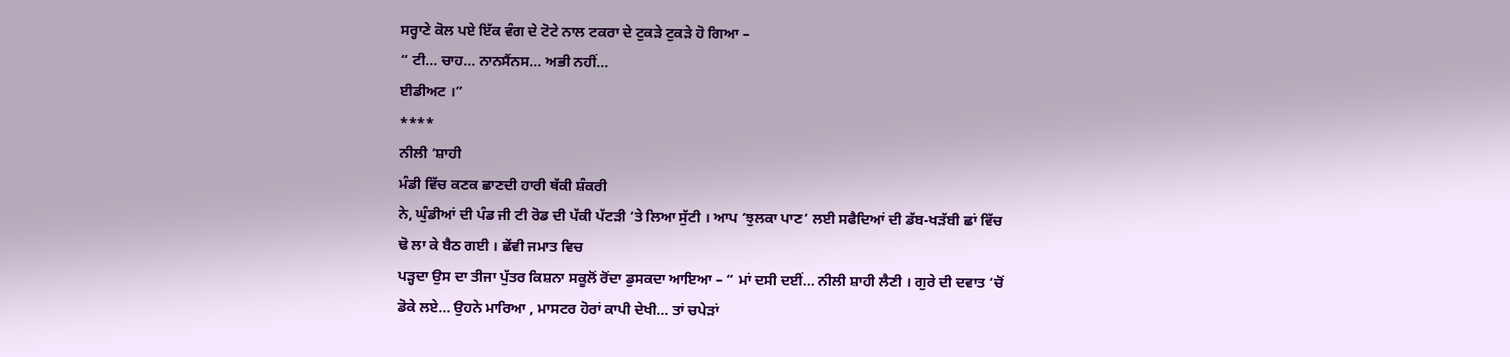ਸਰ੍ਹਾਣੇ ਕੋਲ ਪਏ ਇੱਕ ਵੰਗ ਦੇ ਟੋਟੇ ਨਾਲ ਟਕਰਾ ਦੇ ਟੁਕੜੇ ਟੁਕੜੇ ਹੋ ਗਿਆ –
“ ਟੀ... ਚਾਹ... ਨਾਨਸੈਂਨਸ... ਅਭੀ ਨਹੀਂ...
ਈਡੀਅਟ ।”
****
ਨੀਲੀ ‘ਸ਼ਾਹੀ
ਮੰਡੀ ਵਿੱਚ ਕਣਕ ਛਾਣਦੀ ਹਾਰੀ ਥੱਕੀ ਸ਼ੰਕਰੀ
ਨੇ, ਘੁੰਡੀਆਂ ਦੀ ਪੰਡ ਜੀ ਟੀ ਰੋਡ ਦੀ ਪੱਕੀ ਪੱਟੜੀ ‘ਤੇ ਲਿਆ ਸੁੱਟੀ । ਆਪ ‘ਝੁਲਕਾ ਪਾਣ‘ ਲਈ ਸਫੈਦਿਆਂ ਦੀ ਡੱਬ-ਖੜੱਬੀ ਛਾਂ ਵਿੱਚ ਢੋ ਲਾ ਕੇ ਬੈਠ ਗਈ । ਛੇਂਵੀ ਜਮਾਤ ਵਿਚ
ਪੜ੍ਹਦਾ ਉਸ ਦਾ ਤੀਜਾ ਪੁੱਤਰ ਕਿਸ਼ਨਾ ਸਕੂਲੋਂ ਰੋਂਦਾ ਡੁਸਕਦਾ ਆਇਆ – “ ਮਾਂ ਦਸੀ ਦਈਂ... ਨੀਲੀ ਸ਼ਾਹੀ ਲੈਣੀ । ਗੁਰੇ ਦੀ ਦਵਾਤ ‘ਚੋਂ ਡੋਕੇ ਲਏ... ਉਹਨੇ ਮਾਰਿਆ , ਮਾਸਟਰ ਹੋਰਾਂ ਕਾਪੀ ਦੇਖੀ... ਤਾਂ ਚਪੇੜਾਂ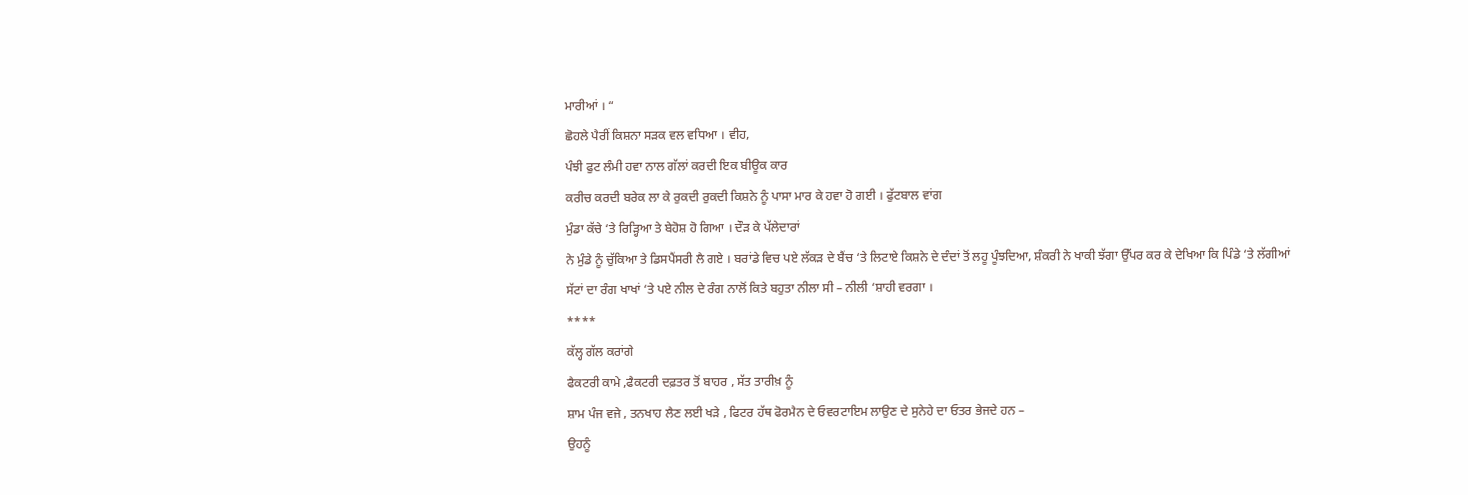ਮਾਰੀਆਂ । “
ਛੋਹਲੇ ਪੈਰੀਂ ਕਿਸ਼ਨਾ ਸੜਕ ਵਲ ਵਧਿਆ । ਵੀਹ,
ਪੰਝੀ ਫੁਟ ਲੰਮੀ ਹਵਾ ਨਾਲ ਗੱਲਾਂ ਕਰਦੀ ਇਕ ਬੀਊਕ ਕਾਰ
ਕਰੀਚ ਕਰਦੀ ਬਰੇਕ ਲਾ ਕੇ ਰੁਕਦੀ ਰੁਕਦੀ ਕਿਸ਼ਨੇ ਨੂੰ ਪਾਸਾ ਮਾਰ ਕੇ ਹਵਾ ਹੋ ਗਈ । ਫੁੱਟਬਾਲ ਵਾਂਗ
ਮੁੰਡਾ ਕੱਚੇ ‘ਤੇ ਰਿੜ੍ਹਿਆ ਤੇ ਬੇਹੋਸ਼ ਹੋ ਗਿਆ । ਦੌੜ ਕੇ ਪੱਲੇਦਾਰਾਂ
ਨੇ ਮੁੰਡੇ ਨੂੰ ਚੁੱਕਿਆ ਤੇ ਡਿਸਪੈਂਸਰੀ ਲੈ ਗਏ । ਬਰਾਂਡੇ ਵਿਚ ਪਏ ਲੱਕੜ ਦੇ ਬੈਂਚ ‘ਤੇ ਲਿਟਾਏ ਕਿਸ਼ਨੇ ਦੇ ਦੰਦਾਂ ਤੋਂ ਲਹੂ ਪੂੰਝਦਿਆ, ਸ਼ੰਕਰੀ ਨੇ ਖਾਕੀ ਝੱਗਾ ਉੱਪਰ ਕਰ ਕੇ ਦੇਖਿਆ ਕਿ ਪਿੰਡੇ ‘ਤੇ ਲੱਗੀਆਂ ਸੱਟਾਂ ਦਾ ਰੰਗ ਖਾਖਾਂ ‘ਤੇ ਪਏ ਨੀਲ ਦੇ ਰੰਗ ਨਾਲੋਂ ਕਿਤੇ ਬਹੁਤਾ ਨੀਲਾ ਸੀ – ਨੀਲੀ ‘ਸ਼ਾਹੀ ਵਰਗਾ ।
****
ਕੱਲ੍ਹ ਗੱਲ ਕਰਾਂਗੇ
ਫੈਕਟਰੀ ਕਾਮੇ ,ਫੈਕਟਰੀ ਦਫ਼ਤਰ ਤੋਂ ਬਾਹਰ , ਸੱਤ ਤਾਰੀਖ਼ ਨੂੰ
ਸ਼ਾਮ ਪੰਜ ਵਜੇ , ਤਨਖਾਹ ਲੈਣ ਲਈ ਖੜੇ , ਫਿਟਰ ਹੱਥ ਫੋਰਮੈਨ ਦੇ ਓਵਰਟਾਇਮ ਲਾਉਣ ਦੇ ਸੁਨੇਹੇ ਦਾ ਓਤਰ ਭੇਜਦੇ ਹਨ –
ਉਹਨੂੰ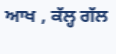ਆਖ , ਕੱਲ੍ਹ ਗੱਲ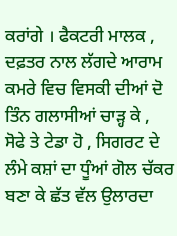ਕਰਾਂਗੇ । ਫੈਕਟਰੀ ਮਾਲਕ , ਦਫ਼ਤਰ ਨਾਲ ਲੱਗਦੇ ਆਰਾਮ ਕਮਰੇ ਵਿਚ ਵਿਸਕੀ ਦੀਆਂ ਦੋ ਤਿੰਨ ਗਲਾਸੀਆਂ ਚਾੜ੍ਹ ਕੇ ,
ਸੋਫੇ ਤੇ ਟੇਡਾ ਹੋ , ਸਿਗਰਟ ਦੇ ਲੰਮੇ ਕਸ਼ਾਂ ਦਾ ਧੂੰਆਂ ਗੋਲ ਚੱਕਰ ਬਣਾ ਕੇ ਛੱਤ ਵੱਲ ਉਲਾਰਦਾ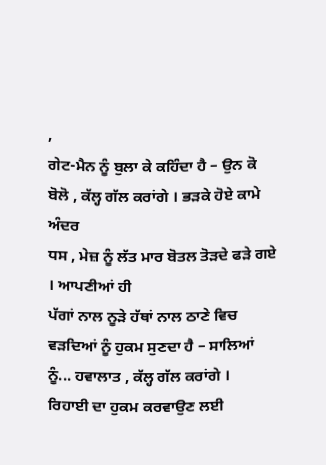,
ਗੇਟ-ਮੈਨ ਨੂੰ ਬੁਲਾ ਕੇ ਕਹਿੰਦਾ ਹੈ – ਉਨ ਕੋ ਬੋਲੋ , ਕੱਲ੍ਹ ਗੱਲ ਕਰਾਂਗੇ । ਭੜਕੇ ਹੋਏ ਕਾਮੇ ਅੰਦਰ
ਧਸ , ਮੇਜ਼ ਨੂੰ ਲੱਤ ਮਾਰ ਬੋਤਲ ਤੋੜਦੇ ਫੜੇ ਗਏ । ਆਪਣੀਆਂ ਹੀ
ਪੱਗਾਂ ਨਾਲ ਨੂੜੇ ਹੱਥਾਂ ਨਾਲ ਠਾਣੇ ਵਿਚ ਵੜਦਿਆਂ ਨੂੰ ਹੁਕਮ ਸੁਣਦਾ ਹੈ – ਸਾਲਿਆਂ ਨੂੰ... ਹਵਾਲਾਤ , ਕੱਲ੍ਹ ਗੱਲ ਕਰਾਂਗੇ ।
ਰਿਹਾਈ ਦਾ ਹੁਕਮ ਕਰਵਾਉਣ ਲਈ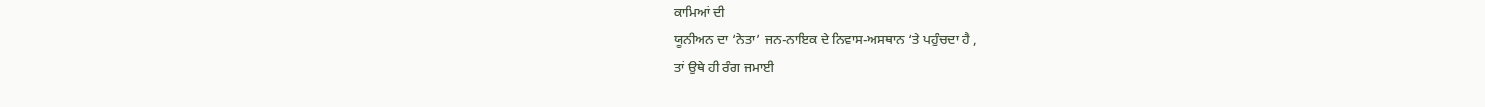ਕਾਮਿਆਂ ਦੀ
ਯੂਨੀਅਨ ਦਾ ‘ਨੇਤਾ’ ਜਨ-ਨਾਇਕ ਦੇ ਨਿਵਾਸ-ਅਸਥਾਨ ‘ਤੇ ਪਹੁੰਚਦਾ ਹੈ ,
ਤਾਂ ਉਥੇ ਹੀ ਰੰਗ ਜਮਾਈ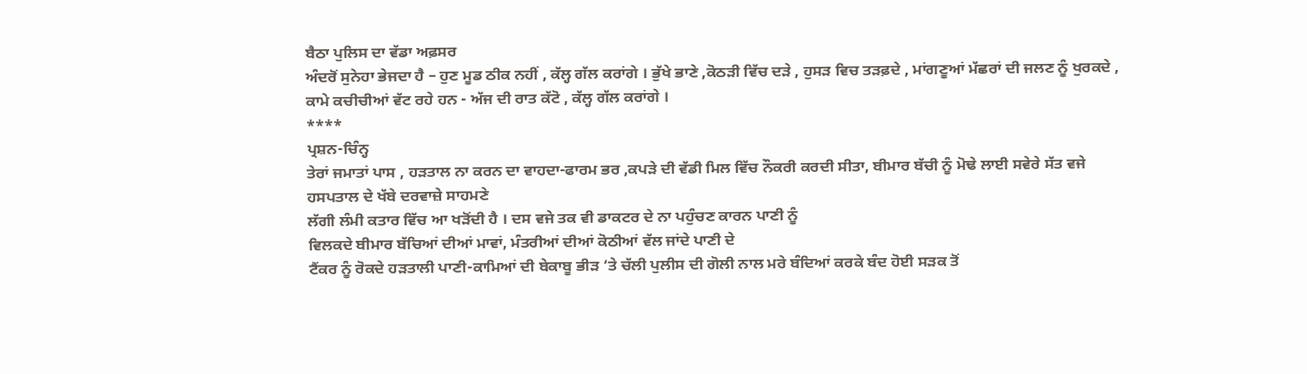ਬੈਠਾ ਪੁਲਿਸ ਦਾ ਵੱਡਾ ਅਫ਼ਸਰ
ਅੰਦਰੋਂ ਸੁਨੇਹਾ ਭੇਜਦਾ ਹੈ – ਹੁਣ ਮੂਡ ਠੀਕ ਨਹੀਂ , ਕੱਲ੍ਹ ਗੱਲ ਕਰਾਂਗੇ । ਭੁੱਖੇ ਭਾਣੇ ,ਕੋਠੜੀ ਵਿੱਚ ਦੜੇ , ਹੁਸੜ ਵਿਚ ਤੜਫ਼ਦੇ , ਮਾਂਗਣੂਆਂ ਮੱਛਰਾਂ ਦੀ ਜਲਣ ਨੂੰ ਖੁਰਕਦੇ ,
ਕਾਮੇ ਕਚੀਚੀਆਂ ਵੱਟ ਰਹੇ ਹਨ - ਅੱਜ ਦੀ ਰਾਤ ਕੱਟੋ , ਕੱਲ੍ਹ ਗੱਲ ਕਰਾਂਗੇ ।
****
ਪ੍ਰਸ਼ਨ-ਚਿੰਨ੍ਹ
ਤੇਰਾਂ ਜਮਾਤਾਂ ਪਾਸ , ਹੜਤਾਲ ਨਾ ਕਰਨ ਦਾ ਵਾਹਦਾ-ਫਾਰਮ ਭਰ ,ਕਪੜੇ ਦੀ ਵੱਡੀ ਮਿਲ ਵਿੱਚ ਨੌਕਰੀ ਕਰਦੀ ਸੀਤਾ, ਬੀਮਾਰ ਬੱਚੀ ਨੂੰ ਮੋਢੇ ਲਾਈ ਸਵੇਰੇ ਸੱਤ ਵਜੇ ਹਸਪਤਾਲ ਦੇ ਖੱਬੇ ਦਰਵਾਜ਼ੇ ਸਾਹਮਣੇ
ਲੱਗੀ ਲੰਮੀ ਕਤਾਰ ਵਿੱਚ ਆ ਖੜੋਂਦੀ ਹੈ । ਦਸ ਵਜੇ ਤਕ ਵੀ ਡਾਕਟਰ ਦੇ ਨਾ ਪਹੁੰਚਣ ਕਾਰਨ ਪਾਣੀ ਨੂੰ
ਵਿਲਕਦੇ ਬੀਮਾਰ ਬੱਚਿਆਂ ਦੀਆਂ ਮਾਵਾਂ, ਮੰਤਰੀਆਂ ਦੀਆਂ ਕੋਠੀਆਂ ਵੱਲ ਜਾਂਦੇ ਪਾਣੀ ਦੇ
ਟੈਂਕਰ ਨੂੰ ਰੋਕਦੇ ਹੜਤਾਲੀ ਪਾਣੀ-ਕਾਮਿਆਂ ਦੀ ਬੇਕਾਬੂ ਭੀੜ ‘ਤੇ ਚੱਲੀ ਪੁਲੀਸ ਦੀ ਗੋਲੀ ਨਾਲ ਮਰੇ ਬੰਦਿਆਂ ਕਰਕੇ ਬੰਦ ਹੋਈ ਸੜਕ ਤੋਂ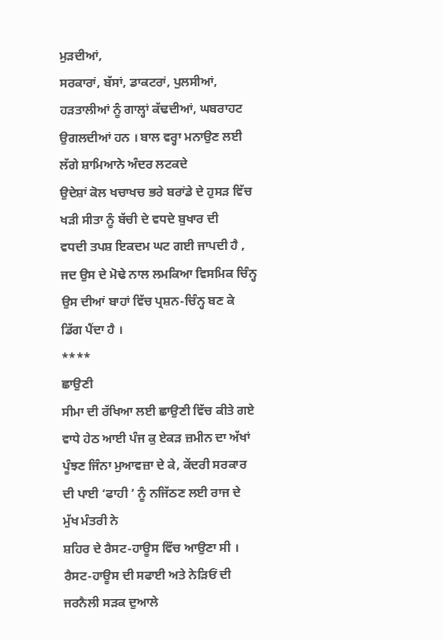ਮੁੜਦੀਆਂ,
ਸਰਕਾਰਾਂ, ਬੱਸਾਂ, ਡਾਕਟਰਾਂ, ਪੁਲਸੀਆਂ, ਹੜਤਾਲੀਆਂ ਨੂੰ ਗਾਲ੍ਹਾਂ ਕੱਢਦੀਆਂ, ਘਬਰਾਹਟ ਉਗਲਦੀਆਂ ਹਨ । ਬਾਲ ਵਰ੍ਹਾ ਮਨਾਉਣ ਲਈ ਲੱਗੇ ਸ਼ਾਮਿਆਨੇ ਅੰਦਰ ਲਟਕਦੇ
ਉਦੇਸ਼ਾਂ ਕੋਲ ਖਚਾਖਚ ਭਰੇ ਬਰਾਂਡੇ ਦੇ ਹੁਸੜ ਵਿੱਚ ਖੜੀ ਸੀਤਾ ਨੂੰ ਬੱਚੀ ਦੇ ਵਧਦੇ ਬੁਖਾਰ ਦੀ
ਵਧਦੀ ਤਪਸ਼ ਇਕਦਮ ਘਟ ਗਈ ਜਾਪਦੀ ਹੈ , ਜਦ ਉਸ ਦੇ ਮੋਢੇ ਨਾਲ ਲਮਕਿਆ ਵਿਸਮਿਕ ਚਿੰਨ੍ਹ
ਉਸ ਦੀਆਂ ਬਾਹਾਂ ਵਿੱਚ ਪ੍ਰਸ਼ਨ-ਚਿੰਨ੍ਹ ਬਣ ਕੇ ਡਿੱਗ ਪੈਂਦਾ ਹੈ ।
****
ਛਾਉਣੀ
ਸੀਮਾ ਦੀ ਰੱਖਿਆ ਲਈ ਛਾਉਣੀ ਵਿੱਚ ਕੀਤੇ ਗਏ
ਵਾਧੇ ਹੇਠ ਆਈ ਪੰਜ ਕੁ ਏਕੜ ਜ਼ਮੀਨ ਦਾ ਅੱਖਾਂ ਪੂੰਝਣ ਜਿੰਨਾ ਮੁਆਵਜ਼ਾ ਦੇ ਕੇ, ਕੇਂਦਰੀ ਸਰਕਾਰ ਦੀ ਪਾਈ ‘ਫਾਹੀ ’ ਨੂੰ ਨਜਿੱਠਣ ਲਈ ਰਾਜ ਦੇ ਮੁੱਖ ਮੰਤਰੀ ਨੇ
ਸ਼ਹਿਰ ਦੇ ਰੈਸਟ-ਹਾਊਸ ਵਿੱਚ ਆਉਣਾ ਸੀ ।
ਰੈਸਟ-ਹਾਊਸ ਦੀ ਸਫਾਈ ਅਤੇ ਨੇੜਿਓਂ ਦੀ
ਜਰਨੈਲੀ ਸੜਕ ਦੁਆਲੇ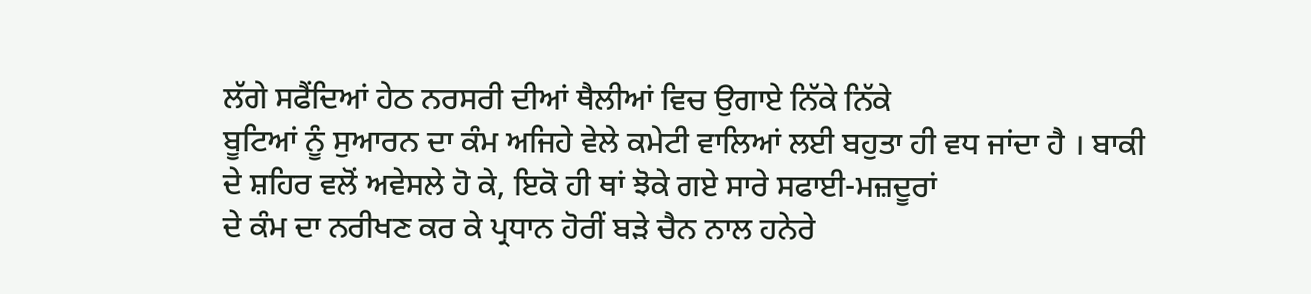ਲੱਗੇ ਸਫੈਂਦਿਆਂ ਹੇਠ ਨਰਸਰੀ ਦੀਆਂ ਥੈਲੀਆਂ ਵਿਚ ਉਗਾਏ ਨਿੱਕੇ ਨਿੱਕੇ
ਬੂਟਿਆਂ ਨੂੰ ਸੁਆਰਨ ਦਾ ਕੰਮ ਅਜਿਹੇ ਵੇਲੇ ਕਮੇਟੀ ਵਾਲਿਆਂ ਲਈ ਬਹੁਤਾ ਹੀ ਵਧ ਜਾਂਦਾ ਹੈ । ਬਾਕੀ
ਦੇ ਸ਼ਹਿਰ ਵਲੋਂ ਅਵੇਸਲੇ ਹੋ ਕੇ, ਇਕੋ ਹੀ ਥਾਂ ਝੋਕੇ ਗਏ ਸਾਰੇ ਸਫਾਈ-ਮਜ਼ਦੂਰਾਂ
ਦੇ ਕੰਮ ਦਾ ਨਰੀਖਣ ਕਰ ਕੇ ਪ੍ਰਧਾਨ ਹੋਰੀਂ ਬੜੇ ਚੈਨ ਨਾਲ ਹਨੇਰੇ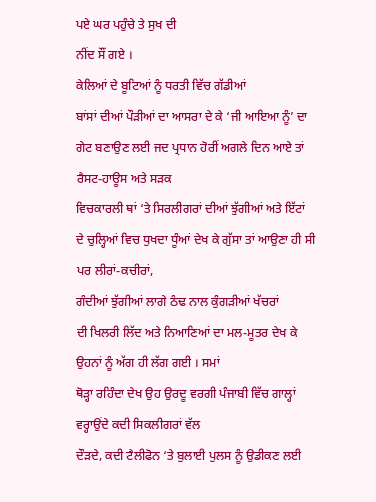ਪਏ ਘਰ ਪਹੁੰਚੇ ਤੇ ਸੁਖ ਦੀ
ਨੀਂਦ ਸੌਂ ਗਏ ।
ਕੇਲਿਆਂ ਦੇ ਬੂਟਿਆਂ ਨੂੰ ਧਰਤੀ ਵਿੱਚ ਗੱਡੀਆਂ
ਬਾਂਸਾਂ ਦੀਆਂ ਪੌੜੀਆਂ ਦਾ ਆਸਰਾ ਦੇ ਕੇ ‘ਜੀ ਆਇਆ ਨੂੰ’ ਦਾ ਗੇਟ ਬਣਾਉਣ ਲਈ ਜਦ ਪ੍ਰਧਾਨ ਹੋਰੀਂ ਅਗਲੇ ਦਿਨ ਆਏ ਤਾਂ ਰੈਸਟ-ਹਾਊਸ ਅਤੇ ਸੜਕ
ਵਿਚਕਾਰਲੀ ਥਾਂ ‘ਤੇ ਸਿਰਲੀਗਰਾਂ ਦੀਆਂ ਝੁੱਗੀਆਂ ਅਤੇ ਇੱਟਾਂ
ਦੇ ਚੁਲ੍ਹਿਆਂ ਵਿਚ ਧੁਖਦਾ ਧੂੰਆਂ ਦੇਖ ਕੇ ਗੁੱਸਾ ਤਾਂ ਆਉਣਾ ਹੀ ਸੀ ਪਰ ਲੀਰਾਂ-ਕਚੀਰਾਂ,
ਗੰਦੀਆਂ ਝੁੱਗੀਆਂ ਲਾਗੇ ਠੰਢ ਨਾਲ ਕੁੰਗੜੀਆਂ ਖੱਚਰਾਂ
ਦੀ ਖਿਲਰੀ ਲਿੱਦ ਅਤੇ ਨਿਆਣਿਆਂ ਦਾ ਮਲ-ਮੂਤਰ ਦੇਖ ਕੇ ਉਹਨਾਂ ਨੂੰ ਅੱਗ ਹੀ ਲੱਗ ਗਈ । ਸਮਾਂ
ਥੋੜ੍ਹਾ ਰਹਿੰਦਾ ਦੇਖ ਉਹ ਉਰਦੂ ਵਰਗੀ ਪੰਜਾਬੀ ਵਿੱਚ ਗਾਲ੍ਹਾਂ ਵਰ੍ਹਾਉਂਦੇ ਕਦੀ ਸਿਕਲੀਗਰਾਂ ਵੱਲ
ਦੌੜਦੇ, ਕਦੀ ਟੈਲੀਫੋਨ ‘ਤੇ ਬੁਲਾਈ ਪੁਲਸ ਨੂੰ ਉਡੀਕਣ ਲਈ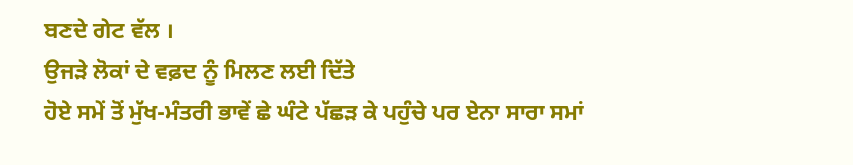ਬਣਦੇ ਗੇਟ ਵੱਲ ।
ਉਜੜੇ ਲੋਕਾਂ ਦੇ ਵਫ਼ਦ ਨੂੰ ਮਿਲਣ ਲਈ ਦਿੱਤੇ
ਹੋਏ ਸਮੇਂ ਤੋਂ ਮੁੱਖ-ਮੰਤਰੀ ਭਾਵੇਂ ਛੇ ਘੰਟੇ ਪੱਛੜ ਕੇ ਪਹੁੰਚੇ ਪਰ ਏਨਾ ਸਾਰਾ ਸਮਾਂ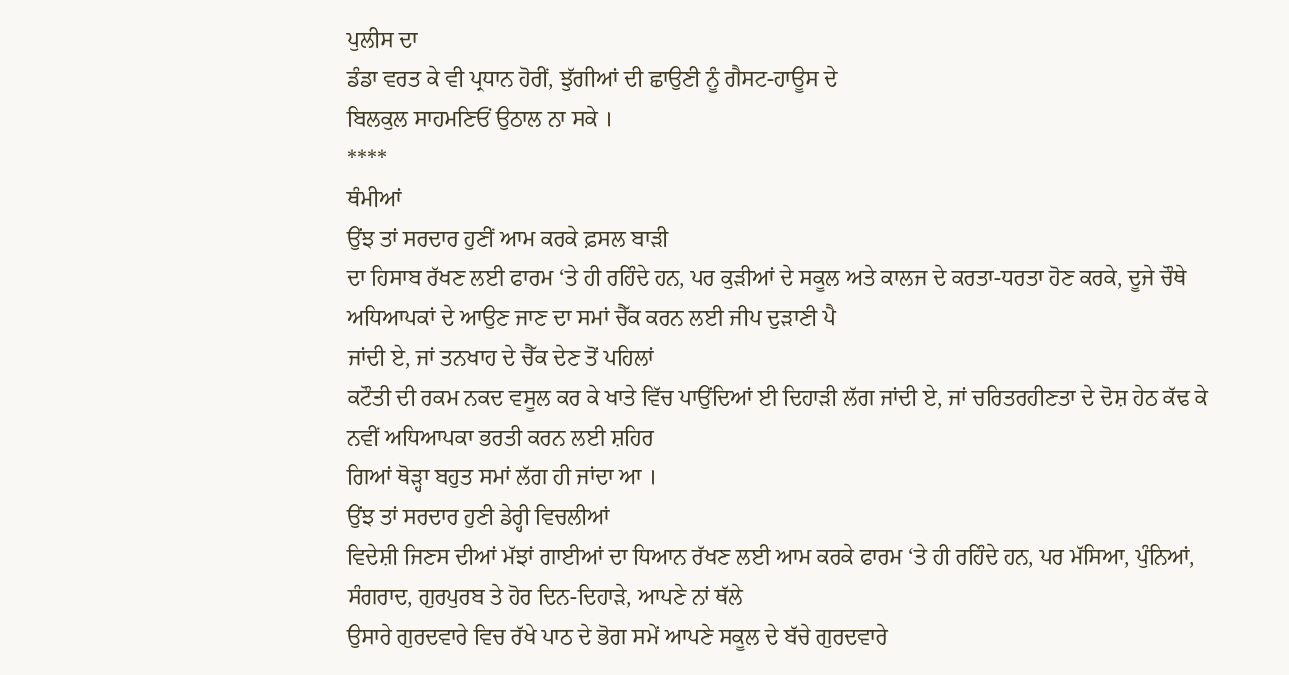ਪੁਲੀਸ ਦਾ
ਡੰਡਾ ਵਰਤ ਕੇ ਵੀ ਪ੍ਰਧਾਨ ਹੋਰੀਂ, ਝੁੱਗੀਆਂ ਦੀ ਛਾਉਣੀ ਨੂੰ ਗੈਸਟ-ਹਾਊਸ ਦੇ
ਬਿਲਕੁਲ ਸਾਹਮਣਿਓਂ ਉਠਾਲ ਨਾ ਸਕੇ ।
****
ਥੰਮੀਆਂ
ਉਂਝ ਤਾਂ ਸਰਦਾਰ ਹੁਣੀਂ ਆਮ ਕਰਕੇ ਫ਼ਸਲ ਬਾੜੀ
ਦਾ ਹਿਸਾਬ ਰੱਖਣ ਲਈ ਫਾਰਮ ‘ਤੇ ਹੀ ਰਹਿੰਦੇ ਹਨ, ਪਰ ਕੁੜੀਆਂ ਦੇ ਸਕੂਲ ਅਤੇ ਕਾਲਜ ਦੇ ਕਰਤਾ-ਧਰਤਾ ਹੋਣ ਕਰਕੇ, ਦੂਜੇ ਚੌਥੇ ਅਧਿਆਪਕਾਂ ਦੇ ਆਉਣ ਜਾਣ ਦਾ ਸਮਾਂ ਚੈੱਕ ਕਰਨ ਲਈ ਜੀਪ ਦੁੜਾਣੀ ਪੈ
ਜਾਂਦੀ ਏ, ਜਾਂ ਤਨਖਾਹ ਦੇ ਚੈੱਕ ਦੇਣ ਤੋਂ ਪਹਿਲਾਂ
ਕਟੌਤੀ ਦੀ ਰਕਮ ਨਕਦ ਵਸੂਲ ਕਰ ਕੇ ਖਾਤੇ ਵਿੱਚ ਪਾਉਂਦਿਆਂ ਈ ਦਿਹਾੜੀ ਲੱਗ ਜਾਂਦੀ ਏ, ਜਾਂ ਚਰਿਤਰਹੀਣਤਾ ਦੇ ਦੋਸ਼ ਹੇਠ ਕੱਢ ਕੇ ਨਵੀਂ ਅਧਿਆਪਕਾ ਭਰਤੀ ਕਰਨ ਲਈ ਸ਼ਹਿਰ
ਗਿਆਂ ਥੋੜ੍ਹਾ ਬਹੁਤ ਸਮਾਂ ਲੱਗ ਹੀ ਜਾਂਦਾ ਆ ।
ਉਂਝ ਤਾਂ ਸਰਦਾਰ ਹੁਣੀ ਡੇਰ੍ਹੀ ਵਿਚਲੀਆਂ
ਵਿਦੇਸ਼ੀ ਜਿਣਸ ਦੀਆਂ ਮੱਝਾਂ ਗਾਈਆਂ ਦਾ ਧਿਆਨ ਰੱਖਣ ਲਈ ਆਮ ਕਰਕੇ ਫਾਰਮ ‘ਤੇ ਹੀ ਰਹਿੰਦੇ ਹਨ, ਪਰ ਮੱਸਿਆ, ਪੁੰਨਿਆਂ, ਸੰਗਰਾਦ, ਗੁਰਪੁਰਬ ਤੇ ਹੋਰ ਦਿਨ-ਦਿਹਾੜੇ, ਆਪਣੇ ਨਾਂ ਥੱਲੇ
ਉਸਾਰੇ ਗੁਰਦਵਾਰੇ ਵਿਚ ਰੱਖੇ ਪਾਠ ਦੇ ਭੋਗ ਸਮੇਂ ਆਪਣੇ ਸਕੂਲ ਦੇ ਬੱਚੇ ਗੁਰਦਵਾਰੇ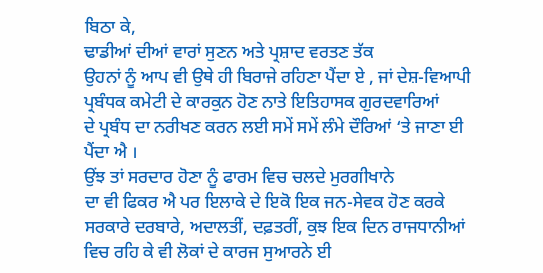ਬਿਠਾ ਕੇ,
ਢਾਡੀਆਂ ਦੀਆਂ ਵਾਰਾਂ ਸੁਣਨ ਅਤੇ ਪ੍ਰਸ਼ਾਦ ਵਰਤਣ ਤੱਕ
ਉਹਨਾਂ ਨੂੰ ਆਪ ਵੀ ਉਥੇ ਹੀ ਬਿਰਾਜੇ ਰਹਿਣਾ ਪੈਂਦਾ ਏ , ਜਾਂ ਦੇਸ਼-ਵਿਆਪੀ ਪ੍ਰਬੰਧਕ ਕਮੇਟੀ ਦੇ ਕਾਰਕੁਨ ਹੋਣ ਨਾਤੇ ਇਤਿਹਾਸਕ ਗੁਰਦਵਾਰਿਆਂ
ਦੇ ਪ੍ਰਬੰਧ ਦਾ ਨਰੀਖਣ ਕਰਨ ਲਈ ਸਮੇਂ ਸਮੇਂ ਲੰਮੇ ਦੌਰਿਆਂ ‘ਤੇ ਜਾਣਾ ਈ ਪੈਂਦਾ ਐ ।
ਉਂਝ ਤਾਂ ਸਰਦਾਰ ਹੋਣਾ ਨੂੰ ਫਾਰਮ ਵਿਚ ਚਲਦੇ ਮੁਰਗੀਖਾਨੇ
ਦਾ ਵੀ ਫਿਕਰ ਐ ਪਰ ਇਲਾਕੇ ਦੇ ਇਕੋ ਇਕ ਜਨ-ਸੇਵਕ ਹੋਣ ਕਰਕੇ ਸਰਕਾਰੇ ਦਰਬਾਰੇ, ਅਦਾਲਤੀਂ, ਦਫ਼ਤਰੀਂ, ਕੁਝ ਇਕ ਦਿਨ ਰਾਜਧਾਨੀਆਂ ਵਿਚ ਰਹਿ ਕੇ ਵੀ ਲੋਕਾਂ ਦੇ ਕਾਰਜ ਸੁਆਰਨੇ ਈ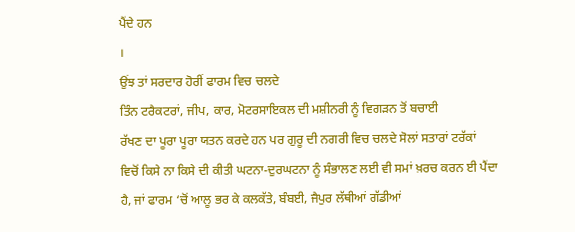ਪੈਂਦੇ ਹਨ
।
ਉਂਝ ਤਾਂ ਸਰਦਾਰ ਹੋਰੀਂ ਫਾਰਮ ਵਿਚ ਚਲਦੇ
ਤਿੰਨ ਟਰੈਕਟਰਾਂ, ਜੀਪ, ਕਾਰ, ਮੋਟਰਸਾਇਕਲ ਦੀ ਮਸ਼ੀਨਰੀ ਨੂੰ ਵਿਗੜਨ ਤੋਂ ਬਚਾਈ
ਰੱਖਣ ਦਾ ਪੂਰਾ ਪੂਰਾ ਯਤਨ ਕਰਦੇ ਹਨ ਪਰ ਗੁਰੂ ਦੀ ਨਗਰੀ ਵਿਚ ਚਲਦੇ ਸੋਲਾਂ ਸਤਾਰਾਂ ਟਰੱਕਾਂ
ਵਿਚੋਂ ਕਿਸੇ ਨਾ ਕਿਸੇ ਦੀ ਕੀਤੀ ਘਟਨਾ-ਦੁਰਘਟਨਾ ਨੂੰ ਸੰਭਾਲਣ ਲਈ ਵੀ ਸਮਾਂ ਖ਼ਰਚ ਕਰਨ ਈ ਪੈਂਦਾ
ਹੈ, ਜਾਂ ਫਾਰਮ ‘ਚੋਂ ਆਲੂ ਭਰ ਕੇ ਕਲਕੱਤੇ, ਬੰਬਈ, ਜੈਪੁਰ ਲੱਥੀਆਂ ਗੱਡੀਆਂ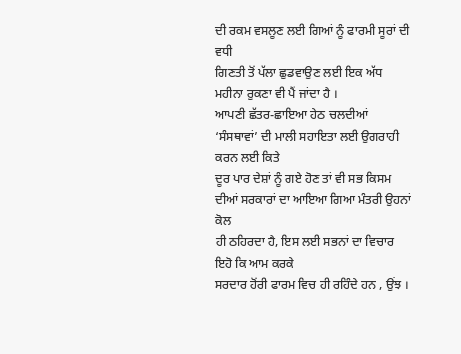ਦੀ ਰਕਮ ਵਸਲੂਣ ਲਈ ਗਿਆਂ ਨੂੰ ਫਾਰਮੀ ਸੂਰਾਂ ਦੀ ਵਧੀ
ਗਿਣਤੀ ਤੋਂ ਪੱਲਾ ਛੁਡਵਾਉਣ ਲਈ ਇਕ ਅੱਧ ਮਹੀਨਾ ਰੁਕਣਾ ਵੀ ਪੈਂ ਜਾਂਦਾ ਹੈ ।
ਆਪਣੀ ਛੱਤਰ-ਛਾਇਆ ਹੇਠ ਚਲਦੀਆਂ ‘ਸੰਸਥਾਵਾਂ’ ਦੀ ਮਾਲੀ ਸਹਾਇਤਾ ਲਈ ਉਗਰਾਹੀ ਕਰਨ ਲਈ ਕਿਤੇ
ਦੂਰ ਪਾਰ ਦੇਸ਼ਾਂ ਨੂੰ ਗਏ ਹੋਣ ਤਾਂ ਵੀ ਸਭ ਕਿਸਮ ਦੀਆਂ ਸਰਕਾਰਾਂ ਦਾ ਆਇਆ ਗਿਆ ਮੰਤਰੀ ਉਹਨਾਂ ਕੋਲ
ਹੀ ਠਹਿਰਦਾ ਹੈ, ਇਸ ਲਈ ਸਭਨਾਂ ਦਾ ਵਿਚਾਰ ਇਹੋ ਕਿ ਆਮ ਕਰਕੇ
ਸਰਦਾਰ ਹੋਂਰੀ ਫਾਰਮ ਵਿਚ ਹੀ ਰਹਿੰਦੇ ਹਨ , ਉਂਝ ।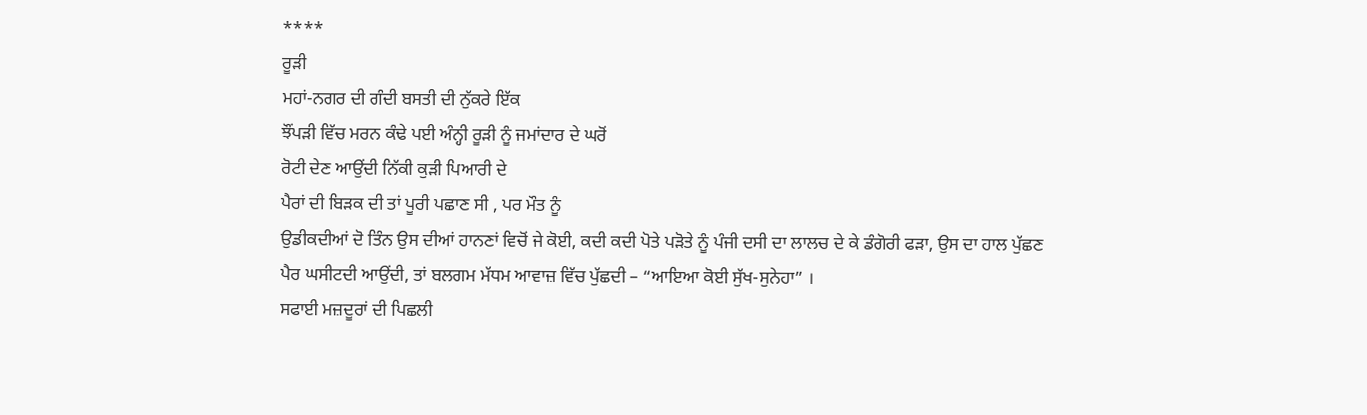****
ਰੂੜੀ
ਮਹਾਂ-ਨਗਰ ਦੀ ਗੰਦੀ ਬਸਤੀ ਦੀ ਨੁੱਕਰੇ ਇੱਕ
ਝੌਂਪੜੀ ਵਿੱਚ ਮਰਨ ਕੰਢੇ ਪਈ ਅੰਨ੍ਹੀ ਰੂੜੀ ਨੂੰ ਜਮਾਂਦਾਰ ਦੇ ਘਰੋਂ
ਰੋਟੀ ਦੇਣ ਆਉਂਦੀ ਨਿੱਕੀ ਕੁੜੀ ਪਿਆਰੀ ਦੇ
ਪੈਰਾਂ ਦੀ ਬਿੜਕ ਦੀ ਤਾਂ ਪੂਰੀ ਪਛਾਣ ਸੀ , ਪਰ ਮੌਤ ਨੂੰ
ਉਡੀਕਦੀਆਂ ਦੋ ਤਿੰਨ ਉਸ ਦੀਆਂ ਹਾਨਣਾਂ ਵਿਚੋਂ ਜੇ ਕੋਈ, ਕਦੀ ਕਦੀ ਪੋਤੇ ਪੜੋਤੇ ਨੂੰ ਪੰਜੀ ਦਸੀ ਦਾ ਲਾਲਚ ਦੇ ਕੇ ਡੰਗੋਰੀ ਫੜਾ, ਉਸ ਦਾ ਹਾਲ ਪੁੱਛਣ ਪੈਰ ਘਸੀਟਦੀ ਆਉਂਦੀ, ਤਾਂ ਬਲਗਮ ਮੱਧਮ ਆਵਾਜ਼ ਵਿੱਚ ਪੁੱਛਦੀ – “ਆਇਆ ਕੋਈ ਸੁੱਖ-ਸੁਨੇਹਾ” ।
ਸਫਾਈ ਮਜ਼ਦੂਰਾਂ ਦੀ ਪਿਛਲੀ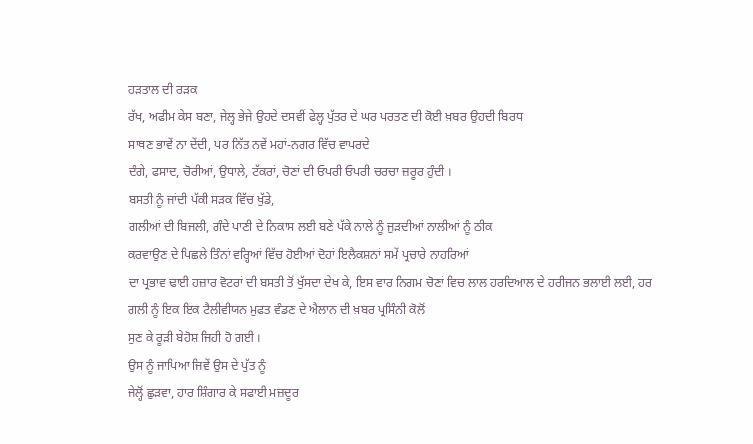ਹੜਤਾਲ ਦੀ ਰੜਕ
ਰੱਖ, ਅਫੀਮ ਕੇਸ ਬਣਾ, ਜੇਲ੍ਹ ਭੇਜੇ ਉਹਦੇ ਦਸਵੀਂ ਫੇਲ੍ਹ ਪੁੱਤਰ ਦੇ ਘਰ ਪਰਤਣ ਦੀ ਕੋਈ ਖ਼ਬਰ ਉਹਦੀ ਬਿਰਧ
ਸਾਥਣ ਭਾਵੇਂ ਨਾ ਦੇਂਦੀ, ਪਰ ਨਿੱਤ ਨਵੇਂ ਮਹਾਂ-ਨਗਰ ਵਿੱਚ ਵਾਪਰਦੇ
ਦੰਗੇ, ਫਸਾਦ, ਚੋਰੀਆਂ, ਉਧਾਲੇ, ਟੱਕਰਾਂ, ਚੋਣਾਂ ਦੀ ਓਪਰੀ ਓਪਰੀ ਚਰਚਾ ਜ਼ਰੂਰ ਹੁੰਦੀ ।
ਬਸਤੀ ਨੂੰ ਜਾਂਦੀ ਪੱਕੀ ਸੜਕ ਵਿੱਚ ਖੁੱਡੇ,
ਗਲੀਆਂ ਦੀ ਬਿਜਲੀ, ਗੰਦੇ ਪਾਣੀ ਦੇ ਨਿਕਾਸ ਲਈ ਬਣੇ ਪੱਕੇ ਨਾਲੇ ਨੂੰ ਜੁੜਦੀਆਂ ਨਾਲੀਆਂ ਨੂੰ ਠੀਕ
ਕਰਵਾਉਣ ਦੇ ਪਿਛਲੇ ਤਿੰਨਾਂ ਵਰ੍ਹਿਆਂ ਵਿੱਚ ਹੋਈਆਂ ਦੋਹਾਂ ਇਲੈਕਸ਼ਨਾਂ ਸਮੇਂ ਪ੍ਰਚਾਰੇ ਨਾਹਰਿਆਂ
ਦਾ ਪ੍ਰਭਾਵ ਢਾਈ ਹਜ਼ਾਰ ਵੋਟਰਾਂ ਦੀ ਬਸਤੀ ਤੋਂ ਖੁੱਸਦਾ ਦੇਖ ਕੇ, ਇਸ ਵਾਰ ਨਿਗਮ ਚੋਣਾਂ ਵਿਚ ਲਾਲ ਹਰਦਿਆਲ ਦੇ ਹਰੀਜਨ ਭਲਾਈ ਲਈ, ਹਰ ਗਲੀ ਨੂੰ ਇਕ ਇਕ ਟੈਲੀਵੀਯਨ ਮੁਫਤ ਵੰਡਣ ਦੇ ਐਲਾਨ ਦੀ ਖ਼ਬਰ ਪ੍ਰਸਿੰਨੀ ਕੋਲੋਂ
ਸੁਣ ਕੇ ਰੂੜੀ ਬੇਹੋਸ਼ ਜਿਹੀ ਹੋ ਗਈ ।
ਉਸ ਨੂੰ ਜਾਪਿਆ ਜਿਵੇਂ ਉਸ ਦੇ ਪੁੱਤ ਨੂੰ
ਜੇਲ੍ਹੋਂ ਛੁੜਵਾ, ਹਾਰ ਸ਼ਿੰਗਾਰ ਕੇ ਸਫਾਈ ਮਜ਼ਦੂਰ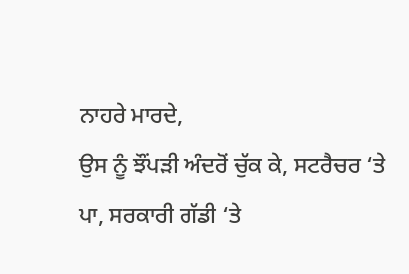ਨਾਹਰੇ ਮਾਰਦੇ,
ਉਸ ਨੂੰ ਝੌਂਪੜੀ ਅੰਦਰੋਂ ਚੁੱਕ ਕੇ, ਸਟਰੈਚਰ ‘ਤੇ ਪਾ, ਸਰਕਾਰੀ ਗੱਡੀ ‘ਤੇ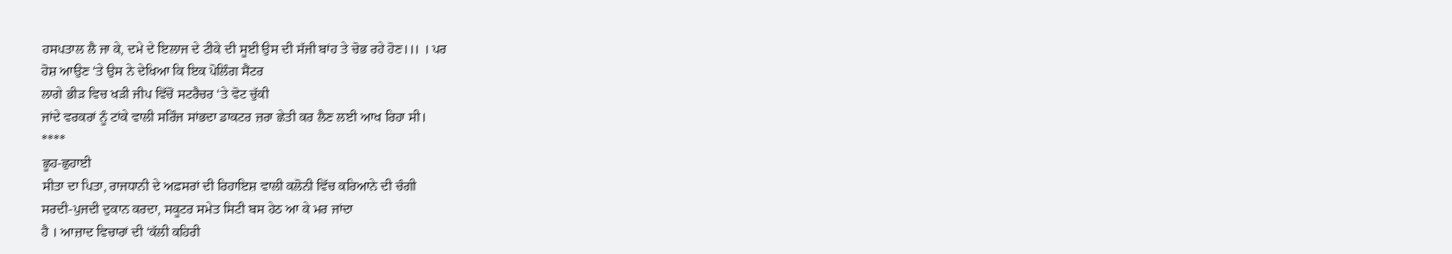ਹਸਪਤਾਲ ਲੈ ਜਾ ਕੇ, ਦਮੇ ਦੇ ਇਲਾਜ ਦੇ ਟੀਕੇ ਦੀ ਸੂਈ ਉਸ ਦੀ ਸੱਜੀ ਬਾਂਹ ਤੇ ਚੋਭ ਰਹੇ ਹੋਣ।।। । ਪਰ
ਹੋਸ਼ ਆਉਣ ‘ਤੇ ਉਸ ਨੇ ਦੇਖਿਆ ਕਿ ਇਕ ਪੋਲਿੰਗ ਸੈਂਟਰ
ਲਾਗੇ ਭੀੜ ਵਿਚ ਖੜੀ ਜੀਪ ਵਿੱਚੋਂ ਸਟਰੈਚਰ ‘ਤੇ ਵੋਟ ਚੁੱਕੀ
ਜਾਂਦੇ ਵਰਕਰਾਂ ਨੂੰ ਟਾਂਕੇ ਵਾਲੀ ਸਰਿੰਜ ਸਾਂਭਦਾ ਡਾਕਟਰ ਜ਼ਰਾ ਛੇਤੀ ਕਰ ਲੈਣ ਲਈ ਆਖ ਰਿਹਾ ਸੀ।
****
ਛੂਹ-ਛੁਹਾਈ
ਸੀਤਾ ਦਾ ਪਿਤਾ, ਰਾਜਧਾਨੀ ਦੇ ਅਫ਼ਸਰਾਂ ਦੀ ਰਿਹਾਇਸ਼ ਵਾਲੀ ਕਲੋਨੀ ਵਿੱਚ ਕਰਿਆਨੇ ਦੀ ਚੰਗੀ
ਸਰਦੀ-ਪੁਜਦੀ ਦੁਕਾਨ ਕਰਦਾ, ਸਕੂਟਰ ਸਮੇਤ ਸਿਟੀ ਬਸ ਹੇਠ ਆ ਕੇ ਮਰ ਜਾਂਦਾ
ਹੈ । ਆਜ਼ਾਦ ਵਿਚਾਰਾਂ ਦੀ ‘ਕੱਲੀ ਕਹਿਰੀ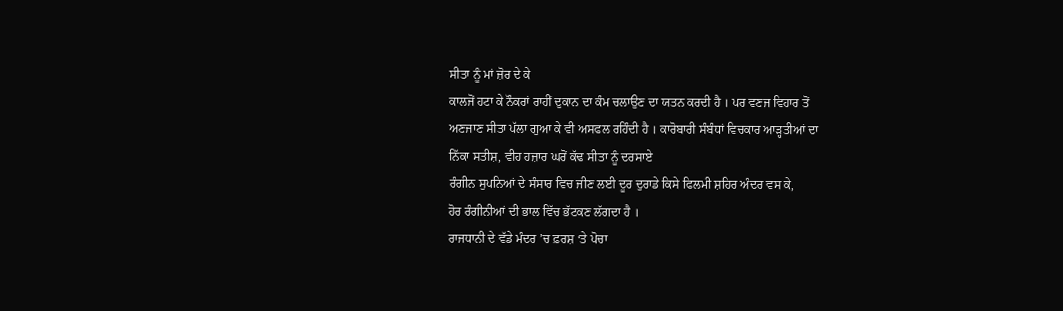ਸੀਤਾ ਨੂੰ ਮਾਂ ਜ਼ੋਰ ਦੇ ਕੇ
ਕਾਲਜੋਂ ਹਟਾ ਕੇ ਨੌਕਰਾਂ ਰਾਹੀਂ ਦੁਕਾਨ ਦਾ ਕੰਮ ਚਲਾਉਣ ਦਾ ਯਤਨ ਕਰਦੀ ਹੈ । ਪਰ ਵਣਜ ਵਿਹਾਰ ਤੋਂ
ਅਣਜਾਣ ਸੀਤਾ ਪੱਲਾ ਗੁਆ ਕੇ ਵੀ ਅਸਫਲ ਰਹਿੰਦੀ ਹੈ । ਕਾਰੋਬਾਰੀ ਸੰਬੰਧਾਂ ਵਿਚਕਾਰ ਆੜ੍ਹਤੀਆਂ ਦਾ
ਨਿੱਕਾ ਸਤੀਸ਼, ਵੀਹ ਹਜ਼ਾਰ ਘਰੋਂ ਕੱਢ ਸੀਤਾ ਨੂੰ ਦਰਸਾਏ
ਰੰਗੀਨ ਸੁਪਨਿਆਂ ਦੇ ਸੰਸਾਰ ਵਿਚ ਜੀਣ ਲਈ ਦੂਰ ਦੁਰਾਡੇ ਕਿਸੇ ਫਿਲਮੀ ਸ਼ਹਿਰ ਅੰਦਰ ਵਸ ਕੇ,
ਹੋਰ ਰੰਗੀਨੀਆਂ ਦੀ ਭਾਲ ਵਿੱਚ ਭੱਟਕਣ ਲੱਗਦਾ ਹੈ ।
ਰਾਜਧਾਨੀ ਦੇ ਵੱਡੇ ਮੰਦਰ ’ਚ ਫ਼ਰਸ਼ ‘ਤੇ ਪੋਚਾ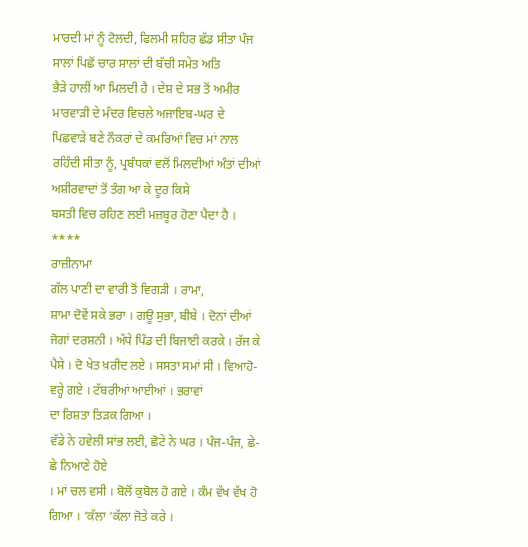ਮਾਰਦੀ ਮਾਂ ਨੂੰ ਟੋਲਦੀ, ਫਿਲਮੀ ਸ਼ਹਿਰ ਛੱਡ ਸੀਤਾ ਪੰਜ ਸਾਲਾਂ ਪਿਛੋਂ ਚਾਰ ਸਾਲਾਂ ਦੀ ਬੱਚੀ ਸਮੇਤ ਅਤਿ
ਭੈੜੇ ਹਾਲੀਂ ਆ ਮਿਲਦੀ ਹੈ । ਦੇਸ਼ ਦੇ ਸਭ ਤੋਂ ਅਮੀਰ ਮਾਰਵਾੜੀ ਦੇ ਮੰਦਰ ਵਿਚਲੇ ਅਜਾਇਬ-ਘਰ ਦੇ
ਪਿਛਵਾੜੇ ਬਣੇ ਨੌਕਰਾਂ ਦੇ ਕਮਰਿਆਂ ਵਿਚ ਮਾਂ ਨਾਲ ਰਹਿੰਦੀ ਸੀਤਾ ਨੂੰ, ਪ੍ਰਬੰਧਕਾਂ ਵਲੋਂ ਮਿਲਦੀਆਂ ਅੰਤਾਂ ਦੀਆਂ ਅਸ਼ੀਰਵਾਦਾਂ ਤੋਂ ਤੰਗ ਆ ਕੇ ਦੂਰ ਕਿਸੇ
ਬਸਤੀ ਵਿਚ ਰਹਿਣ ਲਈ ਮਜ਼ਬੂਰ ਹੋਣਾ ਪੈਦਾ ਹੈ ।
****
ਰਾਜ਼ੀਨਾਮਾ
ਗੱਲ ਪਾਣੀ ਦਾ ਵਾਰੀ ਤੋਂ ਵਿਗੜੀ । ਰਾਮਾ,
ਸ਼ਾਮਾ ਦੋਵੇਂ ਸਕੇ ਭਰਾ । ਗਊ ਸੁਭਾ, ਬੀਬੇ । ਦੋਨਾਂ ਦੀਆਂ ਜੋਗਾਂ ਦਰਸ਼ਨੀ । ਅੱਧੇ ਪਿੰਡ ਦੀ ਬਿਜਾਈ ਕਰਕੇ । ਰੱਜ ਕੇ
ਪੈਸੇ । ਦੋ ਖੇਤ ਖ਼ਰੀਦ ਲਏ । ਸਸਤਾ ਸਮਾਂ ਸੀ । ਵਿਆਹੋ-ਵਰ੍ਹੇ ਗਏ । ਟੱਬਰੀਆਂ ਆਈਆਂ । ਭਰਾਵਾਂ
ਦਾ ਰਿਸ਼ਤਾ ਤਿੜਕ ਗਿਆ ।
ਵੱਡੇ ਨੇ ਹਵੇਲੀ ਸਾਂਭ ਲਈ, ਛੋਟੇ ਨੇ ਘਰ । ਪੰਜ-ਪੰਜ, ਛੇ-ਛੇ ਨਿਆਣੇ ਹੋਏ
। ਮਾਂ ਚਲ ਵਸੀ । ਬੋਲੋਂ ਕੁਬੋਲ ਹੋ ਗਏ । ਕੰਮ ਵੱਖ ਵੱਖ ਹੋ ਗਿਆ । ‘ਕੱਲਾ ‘ਕੱਲਾ ਜੋਤੇ ਕਰੇ ।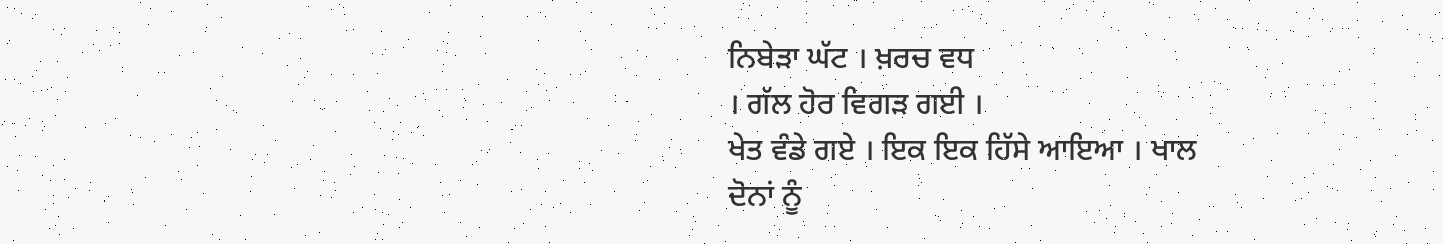ਨਿਬੇੜਾ ਘੱਟ । ਖ਼ਰਚ ਵਧ
। ਗੱਲ ਹੋਰ ਵਿਗੜ ਗਈ ।
ਖੇਤ ਵੰਡੇ ਗਏ । ਇਕ ਇਕ ਹਿੱਸੇ ਆਇਆ । ਖਾਲ
ਦੋਨਾਂ ਨੂੰ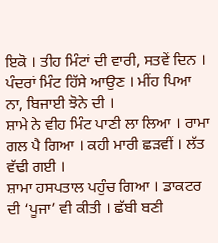ਇਕੋ । ਤੀਹ ਮਿੰਟਾਂ ਦੀ ਵਾਰੀ, ਸਤਵੇਂ ਦਿਨ ।
ਪੰਦਰਾਂ ਮਿੰਟ ਹਿੱਸੇ ਆਉਣ । ਮੀਂਹ ਪਿਆ ਨਾ, ਬਿਜਾਈ ਝੋਨੇ ਦੀ ।
ਸ਼ਾਮੇ ਨੇ ਵੀਹ ਮਿੰਟ ਪਾਣੀ ਲਾ ਲਿਆ । ਰਾਮਾ ਗਲ ਪੈ ਗਿਆ । ਕਹੀ ਮਾਰੀ ਛੜਵੀਂ । ਲੱਤ ਵੱਢੀ ਗਈ ।
ਸ਼ਾਮਾ ਹਸਪਤਾਲ ਪਹੁੰਚ ਗਿਆ । ਡਾਕਟਰ ਦੀ ‘ਪੂਜਾ’ ਵੀ ਕੀਤੀ । ਛੱਬੀ ਬਣੀ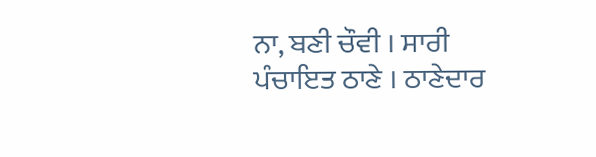ਨਾ, ਬਣੀ ਚੌਵੀ । ਸਾਰੀ
ਪੰਚਾਇਤ ਠਾਣੇ । ਠਾਣੇਦਾਰ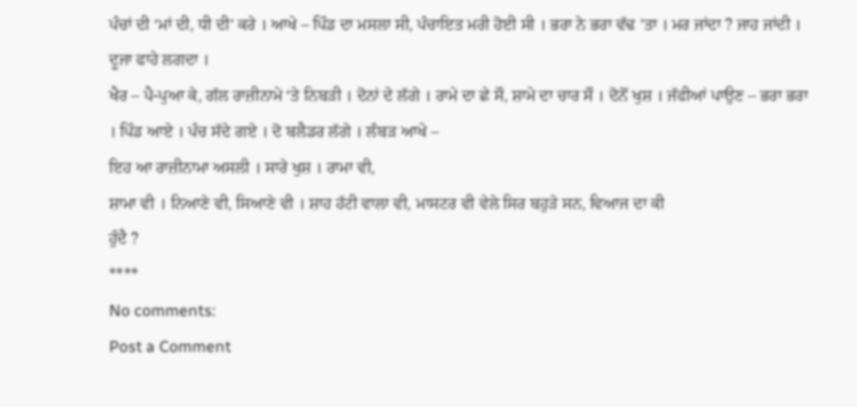ਪੰਚਾਂ ਦੀ ‘ਮਾਂ ਦੀ, ਧੀ ਦੀ’ ਕਰੇ । ਆਖੇ – ਪਿੰਡ ਦਾ ਮਸਲਾ ਸੀ, ਪੰਚਾਇਤ ਮਰੀ ਹੋਈ ਸੀ । ਭਰਾ ਨੇ ਭਰਾ ਵੱਢ ’ਤਾ । ਮਰ ਜਾਂਦਾ ? ਜਾਹ ਜਾਂਦੀ । ਦੂਜਾ ਫਾਹੇ ਲਗਦਾ ।
ਖੈਰ – ਪੈ-ਪੁਆ ਕੇ, ਗੱਲ ਰਾਜ਼ੀਨਾਮੇ ‘ਤੇ ਨਿਬੜੀ । ਦੋਨਾਂ ਦੇ ਲੱਗੇ । ਰਾਮੇ ਦਾ ਛੇ ਸੌ, ਸ਼ਾਮੇ ਦਾ ਚਾਰ ਸੌ । ਦੋਨੋਂ ਖੁਸ਼ । ਜੱਫੀਆਂ ਪਾਉਣ – ਭਰਾ ਭਰਾ । ਪਿੰਡ ਆਏ । ਪੰਚ ਸੱਦੇ ਗਏ । ਦੋ ਬਲੈਡਰ ਲੱਗੇ । ਲੰਬੜ ਆਖੇ –
ਇਹ ਆ ਰਾਜ਼ੀਨਾਮਾ ਅਸਲੀ । ਸਾਰੇ ਖੁਸ਼ । ਰਾਮਾ ਵੀ,
ਸ਼ਾਮਾ ਵੀ । ਨਿਆਣੇ ਵੀ, ਸਿਆਣੇ ਵੀ । ਸ਼ਾਹ ਹੱਟੀ ਵਾਲਾ ਵੀ, ਮਾਸਟਰ ਵੀ ਵੇਲੇ ਸਿਰ ਬਹੁੜੇ ਸਨ, ਵਿਆਜ ਦਾ ਕੀ
ਹੁੰਦੈ ?
****
No comments:
Post a Comment